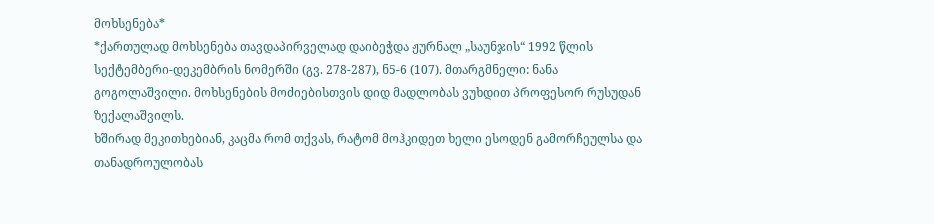მოხსენება*
*ქართულად მოხსენება თავდაპირველად დაიბეჭდა ჟურნალ „საუნჯის“ 1992 წლის სექტემბერი-დეკემბრის ნომერში (გვ. 278-287), ნ5-6 (107). მთარგმნელი: ნანა გოგოლაშვილი. მოხსენების მოძიებისთვის დიდ მადლობას ვუხდით პროფესორ რუსუდან ზექალაშვილს.
ხშირად მეკითხებიან, კაცმა რომ თქვას, რატომ მოჰკიდეთ ხელი ესოდენ გამორჩეულსა და თანადროულობას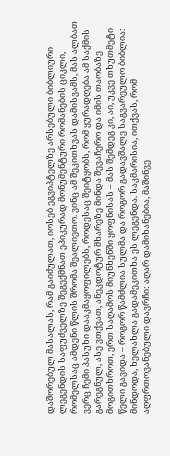დაშორებულ მასალას, რამ გაიძულათ, იოსებ ეგვიპტელზე არსებული ბიბლიური ლეგენდის საფუძველზე შეგექმნათ ეპიკურად მონუმენტური რომანების ციკლი, რომელსაც ამდენი წლის შრომა შეალიეთო. ვინც ამ შეკითხვას დამისვამს, მას ალბათ ვერც ჩემი პასუხი დააკმაყოფილებს, როდესაც შეიტყობს, რომ ყურადღება ამ საქმის გარეგნულ, ასე ვთქვათ, ანეკდოტურ მხარეზე მინდა შევაჩერო და იმის თაობაზე მოგითხროთ, ერთ საღამოს მიუნხენში ყოფნისას – მას შემდეგ კი, აი, უკვე თხუთმეტი წელი გავიდა – როგორ წამძლია სულმა და როგორ გადავშალე საგვარეულო ბიბლია: მინდოდა, ხელახლა გადამეკითხა ეს ლეგენდა. საკმარისია, ითქვას, რომ აღფრთოვანებული დავრჩი: აღარ დამიხანებია, მაშინვე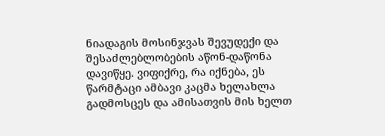ნიადაგის მოსინჯვას შევუდექი და შესაძლებლობების აწონ-დაწონა დავიწყე. ვიფიქრე, რა იქნება, ეს წარმტაცი ამბავი კაცმა ხელახლა გადმოსცეს და ამისათვის მის ხელთ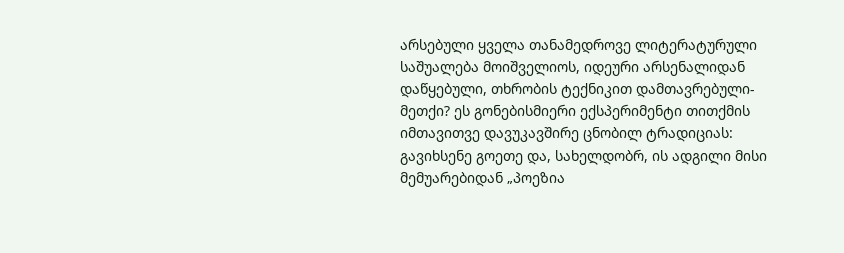არსებული ყველა თანამედროვე ლიტერატურული საშუალება მოიშველიოს, იდეური არსენალიდან დაწყებული, თხრობის ტექნიკით დამთავრებული-მეთქი? ეს გონებისმიერი ექსპერიმენტი თითქმის იმთავითვე დავუკავშირე ცნობილ ტრადიციას: გავიხსენე გოეთე და, სახელდობრ, ის ადგილი მისი მემუარებიდან „პოეზია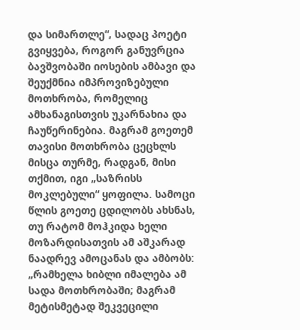და სიმართლე“, სადაც პოეტი გვიყვება, როგორ განუვრცია ბავშვობაში იოსების ამბავი და შეუქმნია იმპროვიზებული მოთხრობა, რომელიც ამხანაგისთვის უკარნახია და ჩაუწერინებია. მაგრამ გოეთემ თავისი მოთხრობა ცეცხლს მისცა თურმე, რადგან, მისი თქმით, იგი „საზრისს მოკლებული“ ყოფილა. სამოცი წლის გოეთე ცდილობს ახსნას, თუ რატომ მოჰკიდა ხელი მოზარდისათვის ამ აშკარად ნაადრევ ამოცანას და ამბობს: „რამხელა ხიბლი იმალება ამ სადა მოთხრობაში; მაგრამ მეტისმეტად შეკვეცილი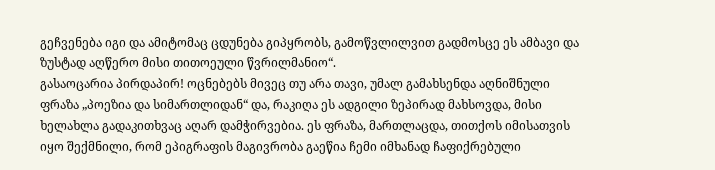გეჩვენება იგი და ამიტომაც ცდუნება გიპყრობს, გამოწვლილვით გადმოსცე ეს ამბავი და ზუსტად აღწერო მისი თითოეული წვრილმანიო“.
გასაოცარია პირდაპირ! ოცნებებს მივეც თუ არა თავი, უმალ გამახსენდა აღნიშნული ფრაზა „პოეზია და სიმართლიდან“ და, რაკიღა ეს ადგილი ზეპირად მახსოვდა, მისი ხელახლა გადაკითხვაც აღარ დამჭირვებია. ეს ფრაზა, მართლაცდა, თითქოს იმისათვის იყო შექმნილი, რომ ეპიგრაფის მაგივრობა გაეწია ჩემი იმხანად ჩაფიქრებული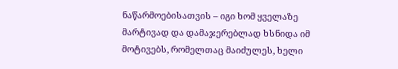ნაწარმოებისათვის – იგი ხომ ყველაზე მარტივად და დამაჯერებლად ხსნიდა იმ მოტივებს, რომელთაც მაიძულეს, ხელი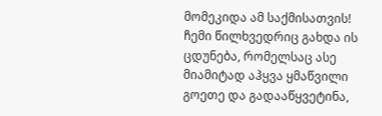მომეკიდა ამ საქმისათვის! ჩემი წილხვედრიც გახდა ის ცდუნება, რომელსაც ასე მიამიტად აჰყვა ყმაწვილი გოეთე და გადააწყვეტინა,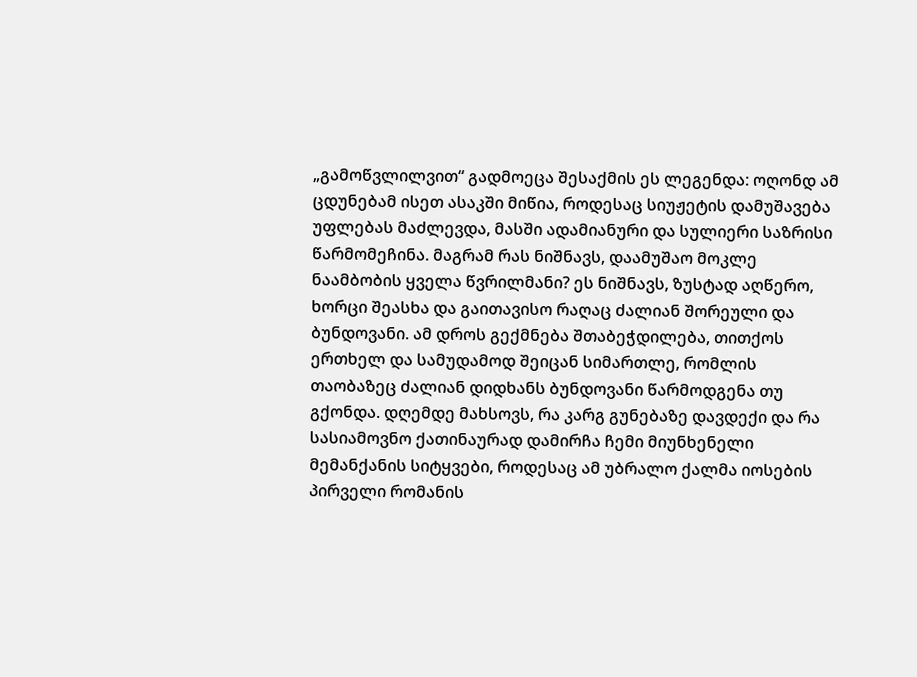„გამოწვლილვით“ გადმოეცა შესაქმის ეს ლეგენდა: ოღონდ ამ ცდუნებამ ისეთ ასაკში მიწია, როდესაც სიუჟეტის დამუშავება უფლებას მაძლევდა, მასში ადამიანური და სულიერი საზრისი წარმომეჩინა. მაგრამ რას ნიშნავს, დაამუშაო მოკლე ნაამბობის ყველა წვრილმანი? ეს ნიშნავს, ზუსტად აღწერო, ხორცი შეასხა და გაითავისო რაღაც ძალიან შორეული და ბუნდოვანი. ამ დროს გექმნება შთაბეჭდილება, თითქოს ერთხელ და სამუდამოდ შეიცან სიმართლე, რომლის თაობაზეც ძალიან დიდხანს ბუნდოვანი წარმოდგენა თუ გქონდა. დღემდე მახსოვს, რა კარგ გუნებაზე დავდექი და რა სასიამოვნო ქათინაურად დამირჩა ჩემი მიუნხენელი მემანქანის სიტყვები, როდესაც ამ უბრალო ქალმა იოსების პირველი რომანის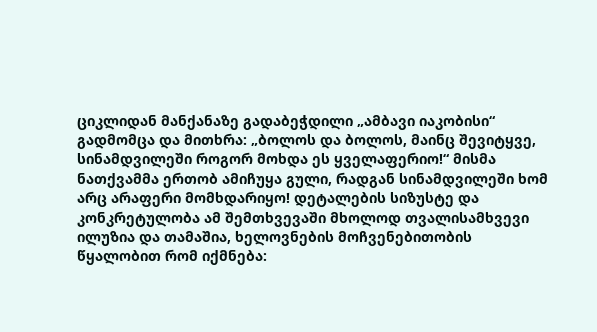ციკლიდან მანქანაზე გადაბეჭდილი „ამბავი იაკობისი“ გადმომცა და მითხრა: „ბოლოს და ბოლოს, მაინც შევიტყვე, სინამდვილეში როგორ მოხდა ეს ყველაფერიო!“ მისმა ნათქვამმა ერთობ ამიჩუყა გული, რადგან სინამდვილეში ხომ არც არაფერი მომხდარიყო! დეტალების სიზუსტე და კონკრეტულობა ამ შემთხვევაში მხოლოდ თვალისამხვევი ილუზია და თამაშია, ხელოვნების მოჩვენებითობის წყალობით რომ იქმნება: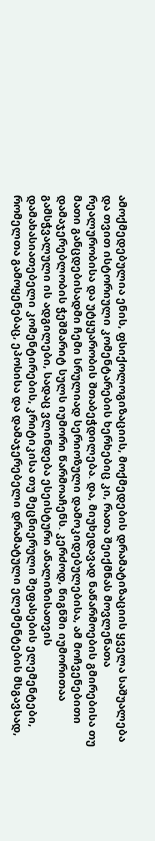ამოქმედებულია ენის, ფსიქოლოგიზაციის, მოქმედების დრამატიზაციის ყველა საშუალება და თვით ისტორიული კომენტარების ხერხებიც კი, რათა შეიქმნას მოვლენათა რეალურობისა და უტყუარობის შთაბეჭდილება. და, მიუხედავად ნაწარმოების გმირებისა თუ მათი განცდებისადმი ჩემი სრულიად სერიოზული დამოკიდებულებისა, ამ მოჩვენებითი დამაჯერებლობის ჭეშმარიტ სულს იუმორი წარმოაჩენს. კერძოდ, წიგნში იუმორითაა გამსჭვალული ის ადგილები, სადაც ვლინდება ესეისტური ანალიზისათვის დამახასიათებელი კომენტირების, კრიტიკისა თუ მეცნიერული შეფასების ელემენტები, რომელთა გამოყენებაც, ეპოსისა და დამაჯერებელი დრამატული ელემენტების მსგავსად,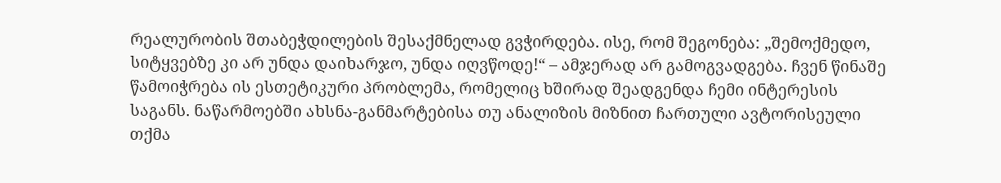რეალურობის შთაბეჭდილების შესაქმნელად გვჭირდება. ისე, რომ შეგონება: „შემოქმედო, სიტყვებზე კი არ უნდა დაიხარჯო, უნდა იღვწოდე!“ – ამჯერად არ გამოგვადგება. ჩვენ წინაშე წამოიჭრება ის ესთეტიკური პრობლემა, რომელიც ხშირად შეადგენდა ჩემი ინტერესის საგანს. ნაწარმოებში ახსნა-განმარტებისა თუ ანალიზის მიზნით ჩართული ავტორისეული თქმა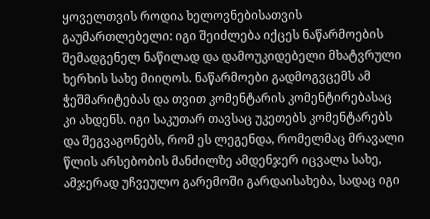ყოველთვის როდია ხელოვნებისათვის გაუმართლებელი: იგი შეიძლება იქცეს ნაწარმოების შემადგენელ ნაწილად და დამოუკიდებელი მხატვრული ხერხის სახე მიიღოს. ნაწარმოები გადმოგვცემს ამ ჭეშმარიტებას და თვით კომენტარის კომენტირებასაც კი ახდენს. იგი საკუთარ თავსაც უკეთებს კომენტარებს და შეგვაგონებს, რომ ეს ლეგენდა, რომელმაც მრავალი წლის არსებობის მანძილზე ამდენჯერ იცვალა სახე, ამჯერად უჩვეულო გარემოში გარდაისახება, სადაც იგი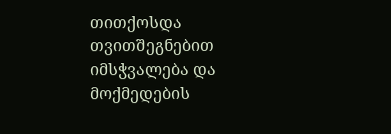თითქოსდა თვითშეგნებით იმსჭვალება და მოქმედების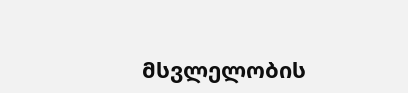მსვლელობის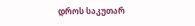დროს საკუთარ